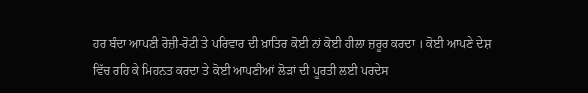ਹਰ ਬੰਦਾ ਆਪਣੀ ਰੋਜ਼ੀ-ਰੋਟੀ ਤੇ ਪਰਿਵਾਰ ਦੀ ਖ਼ਾਤਿਰ ਕੋਈ ਨਾਂ ਕੋਈ ਹੀਲਾ ਜ਼ਰੂਰ ਕਰਦਾ । ਕੋਈ ਆਪਣੇ ਦੇਸ਼ ਵਿੱਚ ਰਹਿ ਕੇ ਮਿਹਨਤ ਕਰਦਾ ਤੇ ਕੋਈ ਆਪਣੀਆਂ ਲੋੜਾਂ ਦੀ ਪੂਰਤੀ ਲਈ ਪਰਦੇਸ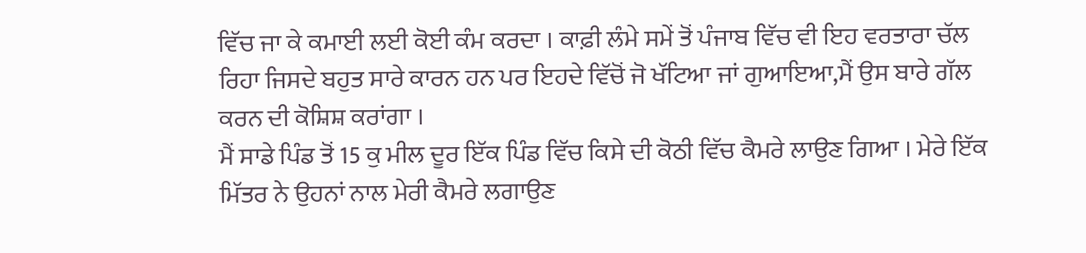ਵਿੱਚ ਜਾ ਕੇ ਕਮਾਈ ਲਈ ਕੋਈ ਕੰਮ ਕਰਦਾ । ਕਾਫ਼ੀ ਲੰਮੇ ਸਮੇਂ ਤੋਂ ਪੰਜਾਬ ਵਿੱਚ ਵੀ ਇਹ ਵਰਤਾਰਾ ਚੱਲ ਰਿਹਾ ਜਿਸਦੇ ਬਹੁਤ ਸਾਰੇ ਕਾਰਨ ਹਨ ਪਰ ਇਹਦੇ ਵਿੱਚੋਂ ਜੋ ਖੱਟਿਆ ਜਾਂ ਗੁਆਇਆ,ਮੈਂ ਉਸ ਬਾਰੇ ਗੱਲ ਕਰਨ ਦੀ ਕੋਸ਼ਿਸ਼ ਕਰਾਂਗਾ ।
ਮੈਂ ਸਾਡੇ ਪਿੰਡ ਤੋਂ 15 ਕੁ ਮੀਲ ਦੂਰ ਇੱਕ ਪਿੰਡ ਵਿੱਚ ਕਿਸੇ ਦੀ ਕੋਠੀ ਵਿੱਚ ਕੈਮਰੇ ਲਾਉਣ ਗਿਆ । ਮੇਰੇ ਇੱਕ ਮਿੱਤਰ ਨੇ ਉਹਨਾਂ ਨਾਲ ਮੇਰੀ ਕੈਮਰੇ ਲਗਾਉਣ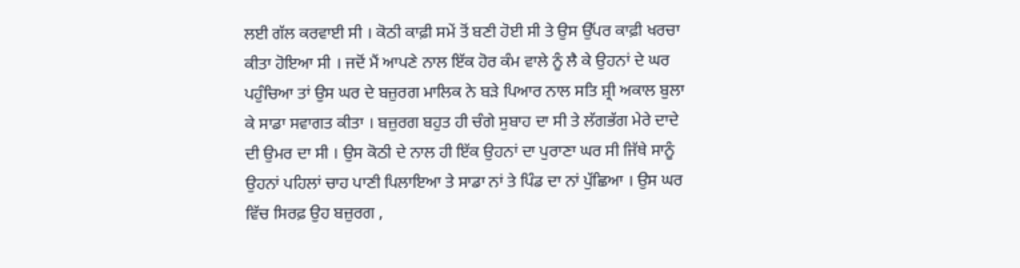ਲਈ ਗੱਲ ਕਰਵਾਈ ਸੀ । ਕੋਠੀ ਕਾਫ਼ੀ ਸਮੇਂ ਤੋਂ ਬਣੀ ਹੋਈ ਸੀ ਤੇ ਉਸ ਉੱਪਰ ਕਾਫ਼ੀ ਖਰਚਾ ਕੀਤਾ ਹੋਇਆ ਸੀ । ਜਦੋਂ ਮੈਂ ਆਪਣੇ ਨਾਲ ਇੱਕ ਹੋਰ ਕੰਮ ਵਾਲੇ ਨੂੰ ਲੈ ਕੇ ਉਹਨਾਂ ਦੇ ਘਰ ਪਹੁੰਚਿਆ ਤਾਂ ਉਸ ਘਰ ਦੇ ਬਜ਼ੁਰਗ ਮਾਲਿਕ ਨੇ ਬੜੇ ਪਿਆਰ ਨਾਲ ਸਤਿ ਸ਼੍ਰੀ ਅਕਾਲ ਬੁਲਾ ਕੇ ਸਾਡਾ ਸਵਾਗਤ ਕੀਤਾ । ਬਜ਼ੁਰਗ ਬਹੁਤ ਹੀ ਚੰਗੇ ਸੁਬਾਹ ਦਾ ਸੀ ਤੇ ਲੱਗਭੱਗ ਮੇਰੇ ਦਾਦੇ ਦੀ ਉਮਰ ਦਾ ਸੀ । ਉਸ ਕੋਠੀ ਦੇ ਨਾਲ ਹੀ ਇੱਕ ਉਹਨਾਂ ਦਾ ਪੁਰਾਣਾ ਘਰ ਸੀ ਜਿੱਥੇ ਸਾਨੂੰ ਉਹਨਾਂ ਪਹਿਲਾਂ ਚਾਹ ਪਾਣੀ ਪਿਲਾਇਆ ਤੇ ਸਾਡਾ ਨਾਂ ਤੇ ਪਿੰਡ ਦਾ ਨਾਂ ਪੁੱਛਿਆ । ਉਸ ਘਰ ਵਿੱਚ ਸਿਰਫ਼ ਉਹ ਬਜ਼ੁਰਗ ,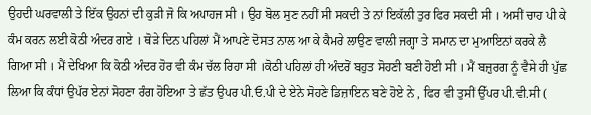ਉਹਦੀ ਘਰਵਾਲੀ ਤੇ ਇੱਕ ਉਹਨਾਂ ਦੀ ਕੁੜੀ ਜੋ ਕਿ ਅਪਾਹਜ ਸੀ । ਉਹ ਬੋਲ ਸੁਣ ਨਹੀਂ ਸੀ ਸਕਦੀ ਤੇ ਨਾਂ ਇਕੱਲੀ ਤੁਰ ਫਿਰ ਸਕਦੀ ਸੀ । ਅਸੀਂ ਚਾਹ ਪੀ ਕੇ ਕੰਮ ਕਰਨ ਲਈ ਕੋਠੀ ਅੰਦਰ ਗਏ । ਥੋੜੇ ਦਿਨ ਪਹਿਲਾਂ ਮੈਂ ਆਪਣੇ ਦੋਸਤ ਨਾਲ ਆ ਕੇ ਕੈਮਰੇ ਲਾਉਣ ਵਾਲੀ ਜਗ੍ਹਾ ਤੇ ਸਮਾਨ ਦਾ ਮੁਆਇਨਾਂ ਕਰਕੇ ਲੈ ਗਿਆ ਸੀ । ਮੈਂ ਦੇਖਿਆ ਕਿ ਕੋਠੀ ਅੰਦਰ ਹੋਰ ਵੀ ਕੰਮ ਚੱਲ ਰਿਹਾ ਸੀ ।ਕੋਠੀ ਪਹਿਲਾਂ ਹੀ ਅੰਦਰੋਂ ਬਹੁਤ ਸੋਹਣੀ ਬਣੀ ਹੋਈ ਸੀ । ਮੈਂ ਬਜ਼ੁਰਗ ਨੂੰ ਵੈਸੇ ਹੀ ਪੁੱਛ ਲਿਆ ਕਿ ਕੰਧਾਂ ਉਪੱਰ ਏਨਾਂ ਸੋਹਣਾ ਰੰਗ ਹੋਇਆ ਤੇ ਛੱਤ ਉਪਰ ਪੀ.ਓ.ਪੀ ਦੇ ਏਨੇ ਸੋਹਣੇ ਡਿਜ਼ਾਇਨ ਬਣੇ ਹੋਏ ਨੇ , ਫਿਰ ਵੀ ਤੁਸੀਂ ਉੱਪਰ ਪੀ.ਵੀ.ਸੀ (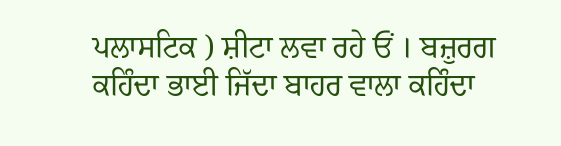ਪਲਾਸਟਿਕ ) ਸ਼ੀਟਾ ਲਵਾ ਰਹੇ ਓਂ । ਬਜ਼ੁਰਗ ਕਹਿੰਦਾ ਭਾਈ ਜਿੱਦਾ ਬਾਹਰ ਵਾਲਾ ਕਹਿੰਦਾ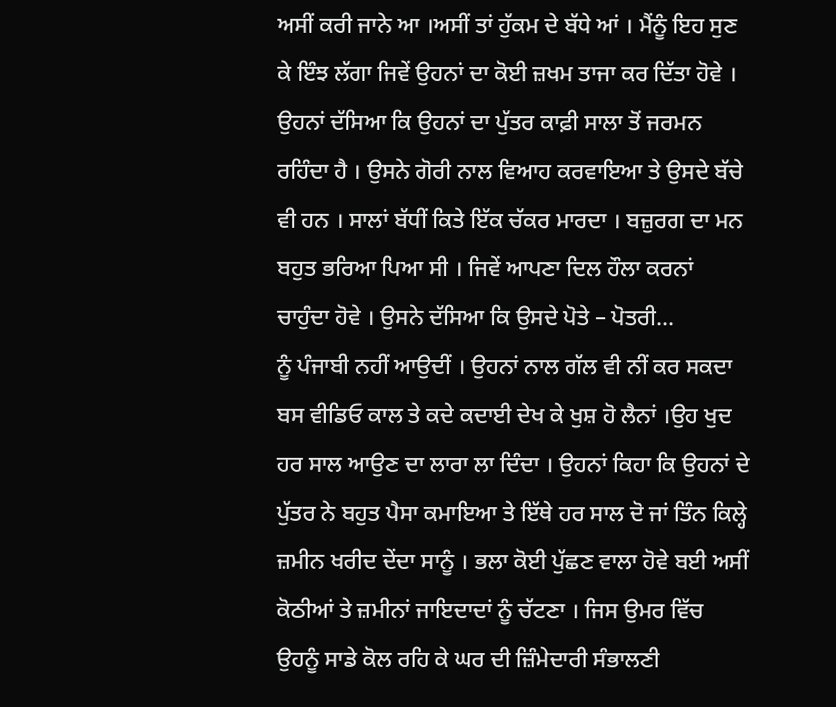ਅਸੀਂ ਕਰੀ ਜਾਨੇ ਆ ।ਅਸੀਂ ਤਾਂ ਹੁੱਕਮ ਦੇ ਬੱਧੇ ਆਂ । ਮੈਂਨੂੰ ਇਹ ਸੁਣ ਕੇ ਇੰਝ ਲੱਗਾ ਜਿਵੇਂ ਉਹਨਾਂ ਦਾ ਕੋਈ ਜ਼ਖਮ ਤਾਜਾ ਕਰ ਦਿੱਤਾ ਹੋਵੇ ।
ਉਹਨਾਂ ਦੱਸਿਆ ਕਿ ਉਹਨਾਂ ਦਾ ਪੁੱਤਰ ਕਾਫ਼ੀ ਸਾਲਾ ਤੋਂ ਜਰਮਨ ਰਹਿੰਦਾ ਹੈ । ਉਸਨੇ ਗੋਰੀ ਨਾਲ ਵਿਆਹ ਕਰਵਾਇਆ ਤੇ ਉਸਦੇ ਬੱਚੇ ਵੀ ਹਨ । ਸਾਲਾਂ ਬੱਧੀਂ ਕਿਤੇ ਇੱਕ ਚੱਕਰ ਮਾਰਦਾ । ਬਜ਼ੁਰਗ ਦਾ ਮਨ ਬਹੁਤ ਭਰਿਆ ਪਿਆ ਸੀ । ਜਿਵੇਂ ਆਪਣਾ ਦਿਲ ਹੌਲਾ ਕਰਨਾਂ ਚਾਹੁੰਦਾ ਹੋਵੇ । ਉਸਨੇ ਦੱਸਿਆ ਕਿ ਉਸਦੇ ਪੋਤੇ – ਪੋਤਰੀ...
ਨੂੰ ਪੰਜਾਬੀ ਨਹੀਂ ਆਉਦੀਂ । ਉਹਨਾਂ ਨਾਲ ਗੱਲ ਵੀ ਨੀਂ ਕਰ ਸਕਦਾ ਬਸ ਵੀਡਿਓ ਕਾਲ ਤੇ ਕਦੇ ਕਦਾਈ ਦੇਖ ਕੇ ਖੁਸ਼ ਹੋ ਲੈਨਾਂ ।ਉਹ ਖੁਦ ਹਰ ਸਾਲ ਆਉਣ ਦਾ ਲਾਰਾ ਲਾ ਦਿੰਦਾ । ਉਹਨਾਂ ਕਿਹਾ ਕਿ ਉਹਨਾਂ ਦੇ ਪੁੱਤਰ ਨੇ ਬਹੁਤ ਪੈਸਾ ਕਮਾਇਆ ਤੇ ਇੱਥੇ ਹਰ ਸਾਲ ਦੋ ਜਾਂ ਤਿੰਨ ਕਿਲ੍ਹੇ ਜ਼ਮੀਨ ਖਰੀਦ ਦੇਂਦਾ ਸਾਨੂੰ । ਭਲਾ ਕੋਈ ਪੁੱਛਣ ਵਾਲਾ ਹੋਵੇ ਬਈ ਅਸੀਂ ਕੋਠੀਆਂ ਤੇ ਜ਼ਮੀਨਾਂ ਜਾਇਦਾਦਾਂ ਨੂੰ ਚੱਟਣਾ । ਜਿਸ ਉਮਰ ਵਿੱਚ ਉਹਨੂੰ ਸਾਡੇ ਕੋਲ ਰਹਿ ਕੇ ਘਰ ਦੀ ਜ਼ਿੰਮੇਦਾਰੀ ਸੰਭਾਲਣੀ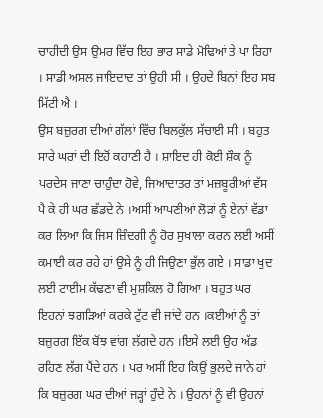ਚਾਹੀਦੀ ਉਸ ਉਮਰ ਵਿੱਚ ਇਹ ਭਾਰ ਸਾਡੇ ਮੋਢਿਆਂ ਤੇ ਪਾ ਰਿਹਾ । ਸਾਡੀ ਅਸਲ ਜਾਇਦਾਦ ਤਾਂ ਉਹੀ ਸੀ । ਉਹਦੇ ਬਿਨਾਂ ਇਹ ਸਬ ਮਿੱਟੀ ਐ ।
ਉਸ ਬਜ਼ੁਰਗ ਦੀਆਂ ਗੱਲਾਂ ਵਿੱਚ ਬਿਲਕੁੱਲ ਸੱਚਾਈ ਸੀ । ਬਹੁਤ ਸਾਰੇ ਘਰਾਂ ਦੀ ਇਹੋਂ ਕਹਾਣੀ ਹੈ । ਸ਼ਾਇਦ ਹੀ ਕੋਈ ਸ਼ੌਕ ਨੂੰ ਪਰਦੇਸ ਜਾਣਾ ਚਾਹੁੰਦਾ ਹੋਵੇ, ਜਿਆਦਾਤਰ ਤਾਂ ਮਜ਼ਬੂਰੀਆਂ ਵੱਸ ਪੈ ਕੇ ਹੀ ਘਰ ਛੱਡਦੇ ਨੇ ।ਅਸੀਂ ਆਪਣੀਆਂ ਲੋੜਾਂ ਨੂੰ ਏਨਾਂ ਵੱਡਾ ਕਰ ਲਿਆ ਕਿ ਜਿਸ ਜ਼ਿੰਦਗੀ ਨੂੰ ਹੋਰ ਸੁਖਾਲਾ ਕਰਨ ਲਈ ਅਸੀਂ ਕਮਾਈ ਕਰ ਰਹੇ ਹਾਂ ਉਸੇ ਨੂੰ ਹੀ ਜਿਉਣਾ ਭੁੱਲ ਗਏ । ਸਾਡਾ ਖੁਦ ਲਈ ਟਾਈਮ ਕੱਢਣਾ ਵੀ ਮੁਸ਼ਕਿਲ ਹੋ ਗਿਆ । ਬਹੁਤ ਘਰ ਇਹਨਾਂ ਝਗੜਿਆਂ ਕਰਕੇ ਟੁੱਟ ਵੀ ਜਾਂਦੇ ਹਨ ।ਕਈਆਂ ਨੂੰ ਤਾਂ ਬਜ਼ੁਰਗ ਇੱਕ ਬੋਂਝ ਵਾਂਗ ਲੱਗਦੇ ਹਨ ।ਇਸੇ ਲਈ ਉਹ ਅੱਡ ਰਹਿਣ ਲੱਗ ਪੈਂਦੇ ਹਨ । ਪਰ ਅਸੀਂ ਇਹ ਕਿਉਂ ਭੁਲਦੇ ਜਾਨੇ ਹਾਂ ਕਿ ਬਜ਼ੁਰਗ ਘਰ ਦੀਆਂ ਜੜ੍ਹਾਂ ਹੁੰਦੇ ਨੇ । ਉਹਨਾਂ ਨੂੰ ਵੀ ਉਹਨਾਂ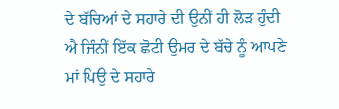ਦੇ ਬੱਚਿਆਂ ਦੇ ਸਹਾਰੇ ਦੀ ਉਨੀਂ ਹੀ ਲੋੜ ਹੁੰਦੀ ਐ ਜਿੰਨੀਂ ਇੱਕ ਛੋਟੀ ਉਮਰ ਦੇ ਬੱਚੇ ਨੂੰ ਆਪਣੇ ਮਾਂ ਪਿਉ ਦੇ ਸਹਾਰੇ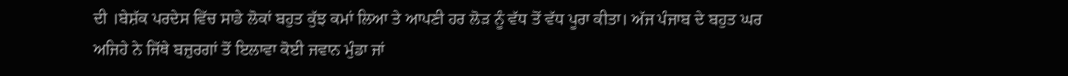ਦੀ ।ਬੇਸ਼ੱਕ ਪਰਦੇਸ ਵਿੱਚ ਸਾਡੇ ਲੋਕਾਂ ਬਹੁਤ ਕੁੱਝ ਕਮਾਂ ਲਿਆ ਤੇ ਆਪਣੀ ਹਰ ਲੋੜ ਨੂੰ ਵੱਧ ਤੋਂ ਵੱਧ ਪੂਰਾ ਕੀਤਾ। ਅੱਜ ਪੰਜਾਬ ਦੇ ਬਹੁਤ ਘਰ ਅਜਿਹੇ ਨੇ ਜਿੱਥੇ ਬਜ਼ੁਰਗਾਂ ਤੋਂ ਇਲਾਵਾ ਕੋਈ ਜਵਾਨ ਮੁੰਡਾ ਜਾਂ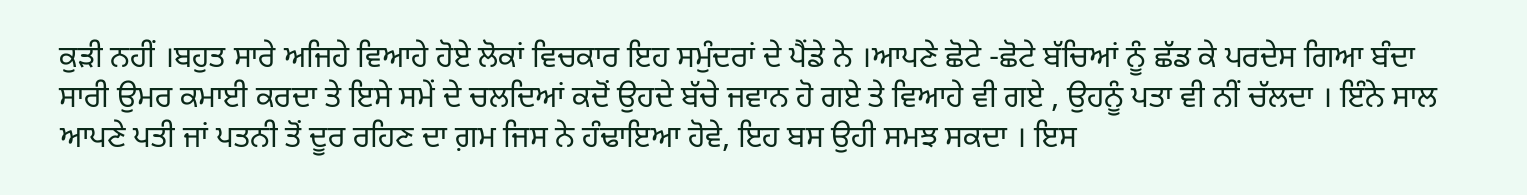ਕੁੜੀ ਨਹੀਂ ।ਬਹੁਤ ਸਾਰੇ ਅਜਿਹੇ ਵਿਆਹੇ ਹੋਏ ਲੋਕਾਂ ਵਿਚਕਾਰ ਇਹ ਸਮੁੰਦਰਾਂ ਦੇ ਪੈਂਡੇ ਨੇ ।ਆਪਣੇ ਛੋਟੇ -ਛੋਟੇ ਬੱਚਿਆਂ ਨੂੰ ਛੱਡ ਕੇ ਪਰਦੇਸ ਗਿਆ ਬੰਦਾ ਸਾਰੀ ਉਮਰ ਕਮਾਈ ਕਰਦਾ ਤੇ ਇਸੇ ਸਮੇਂ ਦੇ ਚਲਦਿਆਂ ਕਦੋਂ ਉਹਦੇ ਬੱਚੇ ਜਵਾਨ ਹੋ ਗਏ ਤੇ ਵਿਆਹੇ ਵੀ ਗਏ , ਉਹਨੂੰ ਪਤਾ ਵੀ ਨੀਂ ਚੱਲਦਾ । ਇੰਨੇ ਸਾਲ ਆਪਣੇ ਪਤੀ ਜਾਂ ਪਤਨੀ ਤੋਂ ਦੂਰ ਰਹਿਣ ਦਾ ਗ਼ਮ ਜਿਸ ਨੇ ਹੰਢਾਇਆ ਹੋਵੇ, ਇਹ ਬਸ ਉਹੀ ਸਮਝ ਸਕਦਾ । ਇਸ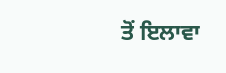ਤੋਂ ਇਲਾਵਾ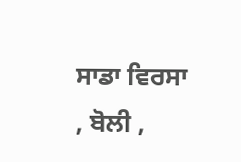ਸਾਡਾ ਵਿਰਸਾ , ਬੋਲੀ ,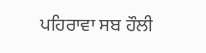ਪਹਿਰਾਵਾ ਸਬ ਹੌਲੀ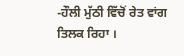-ਹੌਲੀ ਮੁੱਠੀ ਵਿੱਚੋਂ ਰੇਤ ਵਾਂਗ ਤਿਲਕ ਰਿਹਾ ।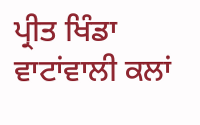ਪ੍ਰੀਤ ਖਿੰਡਾ
ਵਾਟਾਂਵਾਲੀ ਕਲਾਂ